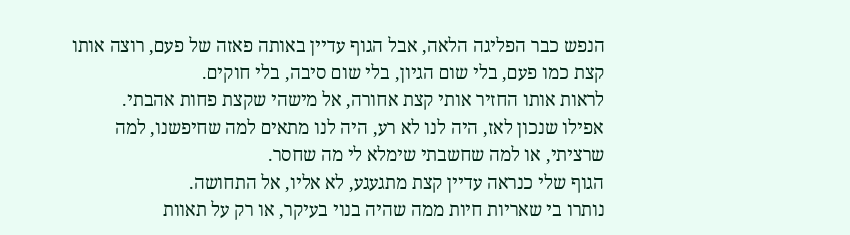הנפש כבר הפליגה הלאה, אבל הגוף עדיין באותה פאזה של פעם, רוצה אותו קצת כמו פעם, בלי שום הגיון, בלי שום סיבה, בלי חוקים.
לראות אותו החזיר אותי קצת אחורה, אל מישהי שקצת פחות אהבתי.
אפילו שנכון לאז, היה לנו לא רע, היה לנו מתאים למה שחיפשנו, למה שרציתי, או למה שחשבתי שימלא לי מה שחסר.
הגוף שלי כנראה עדיין קצת מתגעגע, לא אליו, אל התחושה.
נותרו בי שאריות חיות ממה שהיה בנוי בעיקר, או רק על תאוות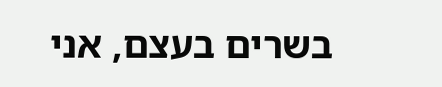בשרים בעצם, אני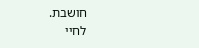חושבת.
לחיי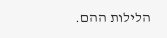הלילות ההם.